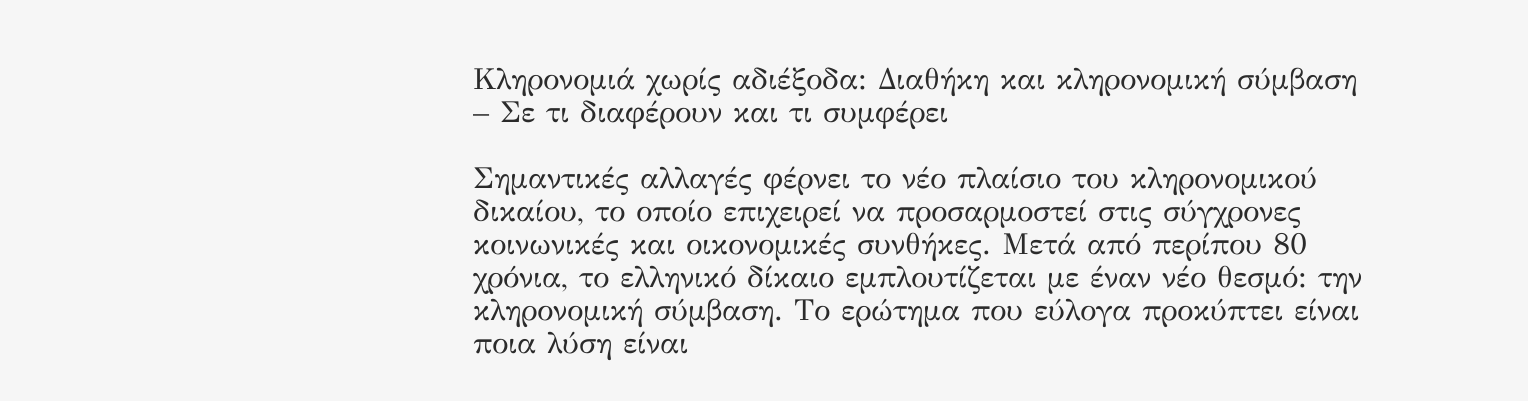Κληρονομιά χωρίς αδιέξοδα: Διαθήκη και κληρονομική σύμβαση – Σε τι διαφέρουν και τι συμφέρει

Σημαντικές αλλαγές φέρνει το νέο πλαίσιο του κληρονομικού δικαίου, το οποίο επιχειρεί να προσαρμοστεί στις σύγχρονες κοινωνικές και οικονομικές συνθήκες. Μετά από περίπου 80 χρόνια, το ελληνικό δίκαιο εμπλουτίζεται με έναν νέο θεσμό: την κληρονομική σύμβαση. Το ερώτημα που εύλογα προκύπτει είναι ποια λύση είναι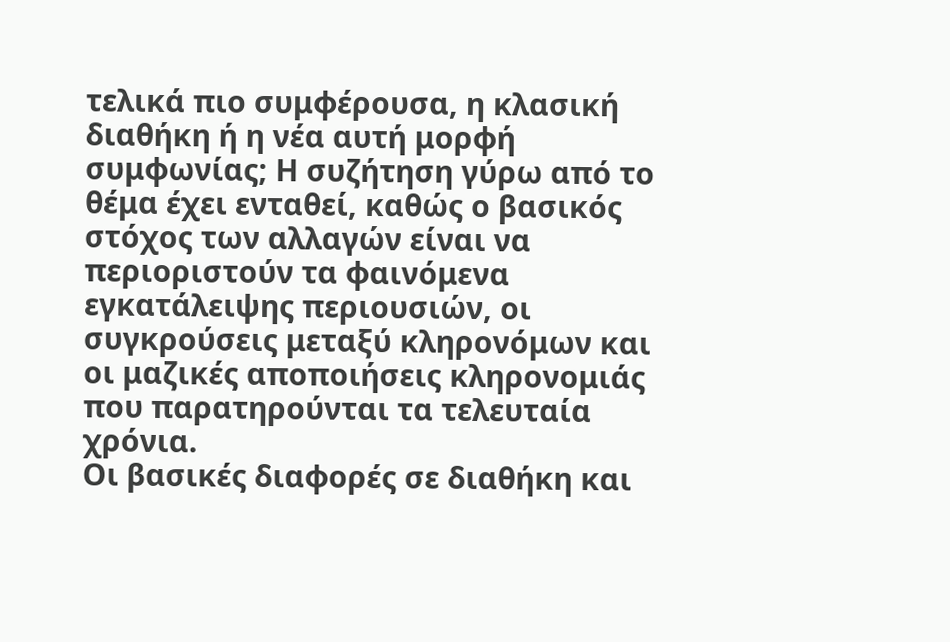τελικά πιο συμφέρουσα, η κλασική διαθήκη ή η νέα αυτή μορφή συμφωνίας; Η συζήτηση γύρω από το θέμα έχει ενταθεί, καθώς ο βασικός στόχος των αλλαγών είναι να περιοριστούν τα φαινόμενα εγκατάλειψης περιουσιών, οι συγκρούσεις μεταξύ κληρονόμων και οι μαζικές αποποιήσεις κληρονομιάς που παρατηρούνται τα τελευταία χρόνια.
Οι βασικές διαφορές σε διαθήκη και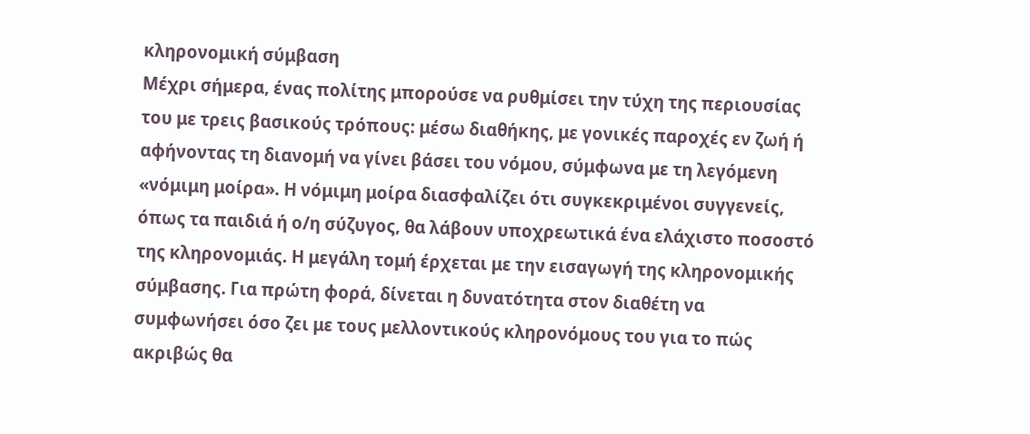κληρονομική σύμβαση
Μέχρι σήμερα, ένας πολίτης μπορούσε να ρυθμίσει την τύχη της περιουσίας του με τρεις βασικούς τρόπους: μέσω διαθήκης, με γονικές παροχές εν ζωή ή αφήνοντας τη διανομή να γίνει βάσει του νόμου, σύμφωνα με τη λεγόμενη «νόμιμη μοίρα». Η νόμιμη μοίρα διασφαλίζει ότι συγκεκριμένοι συγγενείς, όπως τα παιδιά ή ο/η σύζυγος, θα λάβουν υποχρεωτικά ένα ελάχιστο ποσοστό της κληρονομιάς. Η μεγάλη τομή έρχεται με την εισαγωγή της κληρονομικής σύμβασης. Για πρώτη φορά, δίνεται η δυνατότητα στον διαθέτη να συμφωνήσει όσο ζει με τους μελλοντικούς κληρονόμους του για το πώς ακριβώς θα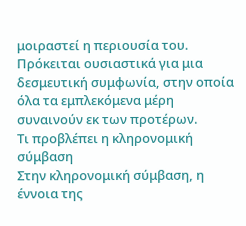μοιραστεί η περιουσία του. Πρόκειται ουσιαστικά για μια δεσμευτική συμφωνία, στην οποία όλα τα εμπλεκόμενα μέρη συναινούν εκ των προτέρων.
Τι προβλέπει η κληρονομική σύμβαση
Στην κληρονομική σύμβαση, η έννοια της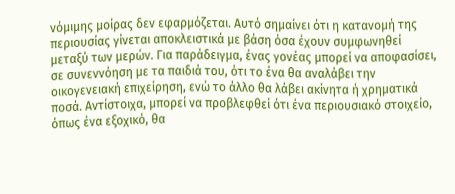νόμιμης μοίρας δεν εφαρμόζεται. Αυτό σημαίνει ότι η κατανομή της περιουσίας γίνεται αποκλειστικά με βάση όσα έχουν συμφωνηθεί μεταξύ των μερών. Για παράδειγμα, ένας γονέας μπορεί να αποφασίσει, σε συνεννόηση με τα παιδιά του, ότι το ένα θα αναλάβει την οικογενειακή επιχείρηση, ενώ το άλλο θα λάβει ακίνητα ή χρηματικά ποσά. Αντίστοιχα, μπορεί να προβλεφθεί ότι ένα περιουσιακό στοιχείο, όπως ένα εξοχικό, θα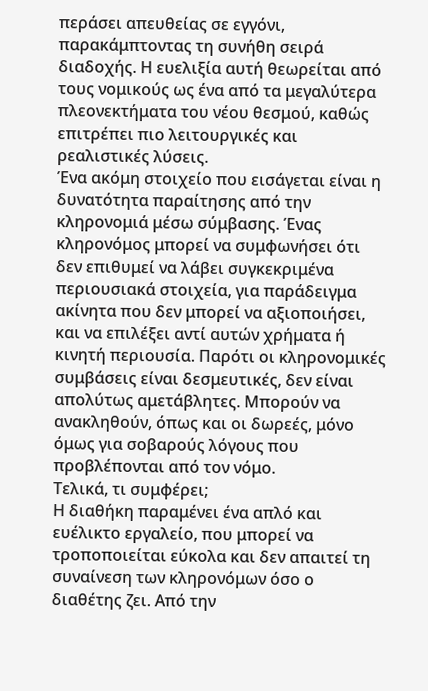περάσει απευθείας σε εγγόνι, παρακάμπτοντας τη συνήθη σειρά διαδοχής. Η ευελιξία αυτή θεωρείται από τους νομικούς ως ένα από τα μεγαλύτερα πλεονεκτήματα του νέου θεσμού, καθώς επιτρέπει πιο λειτουργικές και ρεαλιστικές λύσεις.
Ένα ακόμη στοιχείο που εισάγεται είναι η δυνατότητα παραίτησης από την κληρονομιά μέσω σύμβασης. Ένας κληρονόμος μπορεί να συμφωνήσει ότι δεν επιθυμεί να λάβει συγκεκριμένα περιουσιακά στοιχεία, για παράδειγμα ακίνητα που δεν μπορεί να αξιοποιήσει, και να επιλέξει αντί αυτών χρήματα ή κινητή περιουσία. Παρότι οι κληρονομικές συμβάσεις είναι δεσμευτικές, δεν είναι απολύτως αμετάβλητες. Μπορούν να ανακληθούν, όπως και οι δωρεές, μόνο όμως για σοβαρούς λόγους που προβλέπονται από τον νόμο.
Τελικά, τι συμφέρει;
Η διαθήκη παραμένει ένα απλό και ευέλικτο εργαλείο, που μπορεί να τροποποιείται εύκολα και δεν απαιτεί τη συναίνεση των κληρονόμων όσο ο διαθέτης ζει. Από την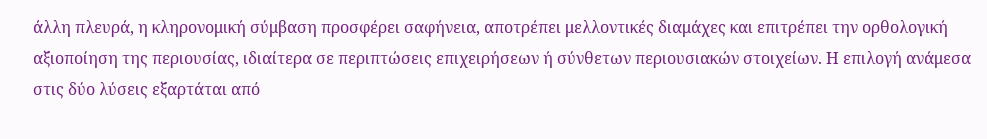άλλη πλευρά, η κληρονομική σύμβαση προσφέρει σαφήνεια, αποτρέπει μελλοντικές διαμάχες και επιτρέπει την ορθολογική αξιοποίηση της περιουσίας, ιδιαίτερα σε περιπτώσεις επιχειρήσεων ή σύνθετων περιουσιακών στοιχείων. Η επιλογή ανάμεσα στις δύο λύσεις εξαρτάται από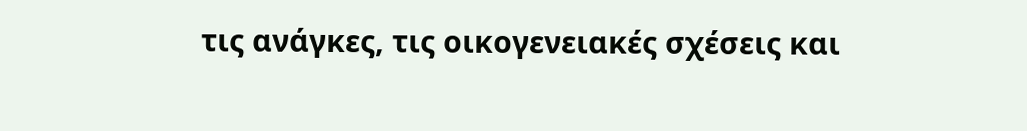τις ανάγκες, τις οικογενειακές σχέσεις και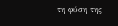τη φύση της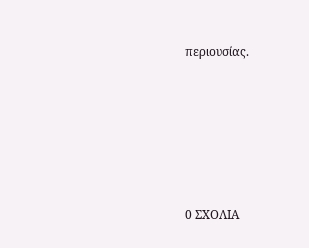περιουσίας.






0 ΣΧΟΛΙΑ